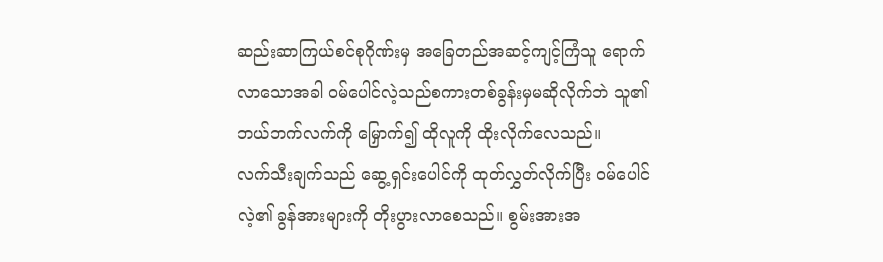ဆည်းဆာကြယ်စင်စုဂိုဏ်းမှ အခြေတည်အဆင့်ကျင့်ကြံသူ ရောက်လာသောအခါ ဝမ်ပေါင်လဲ့သည်စကားတစ်ခွန်းမှမဆိုလိုက်ဘဲ သူ၏ဘယ်ဘက်လက်ကို မြှောက်၍ ထိုလူကို ထိုးလိုက်လေသည်။
လက်သီးချက်သည် ဆွေ့ရှင်းပေါင်ကို ထုတ်လွှတ်လိုက်ပြီး ဝမ်ပေါင်လဲ့၏ ခွန်အားများကို တိုးပွားလာစေသည်။ စွမ်းအားအ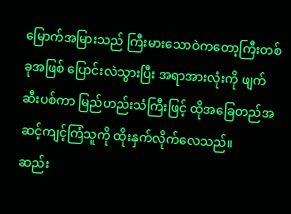မြောက်အမြားသည် ကြီးမားသောဝဲကတော့ကြီးတစ်ခုအဖြစ် ပြောင်းလဲသွားပြီး အရာအားလုံးကို ဖျက်ဆီးပစ်ကာ မြည်ဟည်းသံကြီးဖြင့် ထိုအခြေတည်အဆင့်ကျင့်ကြံသူကို ထိုးနှက်လိုက်လေသည်။
ဆည်း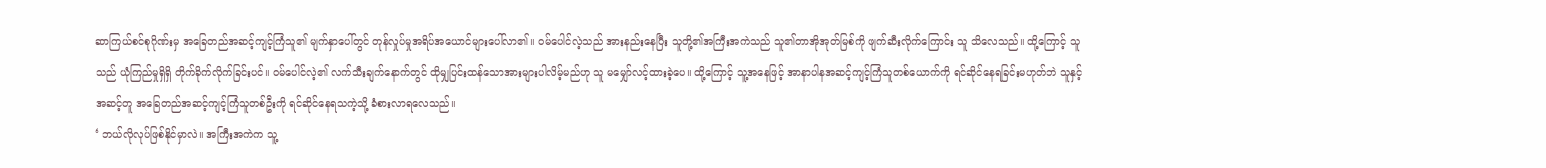ဆာကြယ်စင်စုဂိုဏ်းမှ အခြေတည်အဆင့်ကျင့်ကြံသူ၏ မျက်နှာပေါ်တွင် တုန်လှုပ်မှုအရိပ်အယောင်များပေါ်လာ၏။ ဝမ်ပေါင်လဲ့သည် အားနည်းနေပြီး သူတို့၏အကြီးအကဲသည် သူ၏တာအိုအုတ်မြစ်ကို ဖျက်ဆီးလိုက်ကြောင်း သူ သိလေသည်။ ထို့ကြောင့် သူသည် ယုံကြည်မှုရှိရှိ တိုက်ခိုက်လိုက်ခြင်းပင်။ ဝမ်ပေါင်လဲ့၏ လက်သီးချက်နောက်တွင် ထိုမျှပြင်းထန်သောအားများပါလိမ့်မည်ဟု သူ မမျှော်လင့်ထားခဲ့ပေ။ ထို့ကြောင့် သူ့အနေဖြင့် အာနာပါနအဆင့်ကျင့်ကြံသူတစ်ယောက်ကို ရင်ဆိုင်နေရခြင်းမဟုတ်ဘဲ သူနှင့်အဆင့်တူ အခြေတည်အဆင့်ကျင့်ကြံသူတစ်ဦးကို ရင်ဆိုင်နေရသကဲ့သို့ ခံစားလာရလေသည်။
‘ ဘယ်လိုလုပ်ဖြစ်နိုင်မှာလဲ။ အကြီးအကဲက သူ့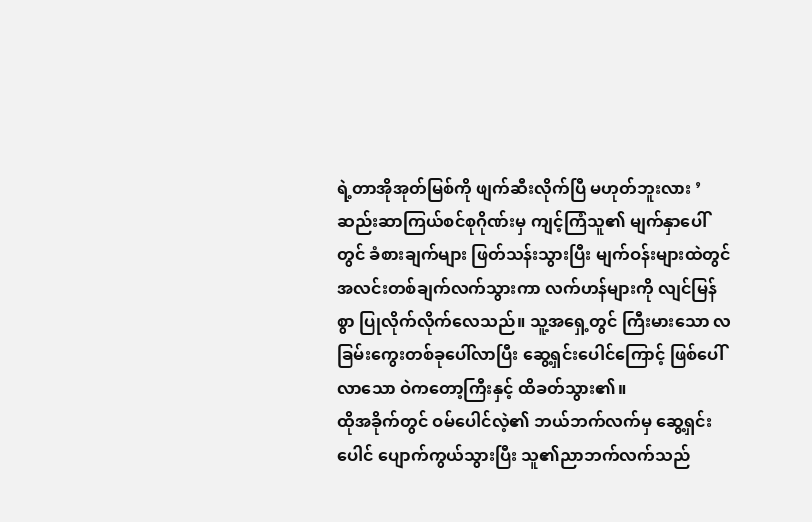ရဲ့တာအိုအုတ်မြစ်ကို ဖျက်ဆီးလိုက်ပြီ မဟုတ်ဘူးလား ’
ဆည်းဆာကြယ်စင်စုဂိုဏ်းမှ ကျင့်ကြံသူ၏ မျက်နှာပေါ်တွင် ခံစားချက်များ ဖြတ်သန်းသွားပြီး မျက်ဝန်းများထဲတွင် အလင်းတစ်ချက်လက်သွားကာ လက်ဟန်များကို လျင်မြန်စွာ ပြုလိုက်လိုက်လေသည်။ သူ့အရှေ့တွင် ကြီးမားသော လခြမ်းကွေးတစ်ခုပေါ်လာပြီး ဆွေ့ရှင်းပေါင်ကြောင့် ဖြစ်ပေါ်လာသော ဝဲကတော့ကြီးနှင့် ထိခတ်သွား၏။
ထိုအခိုက်တွင် ဝမ်ပေါင်လဲ့၏ ဘယ်ဘက်လက်မှ ဆွေ့ရှင်းပေါင် ပျောက်ကွယ်သွားပြီး သူ၏ညာဘက်လက်သည်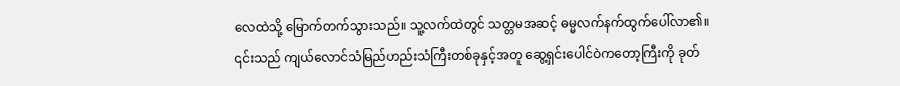လေထဲသို့ မြောက်တက်သွားသည်။ သူ့လက်ထဲတွင် သတ္တမအဆင့် ဓမ္မလက်နက်ထွက်ပေါ်လာ၏။ ၎င်းသည် ကျယ်လောင်သံမြည်ဟည်းသံကြီးတစ်ခုနှင့်အတူ ဆွေ့ရှင်းပေါင်ဝဲကတော့ကြီးကို ခုတ်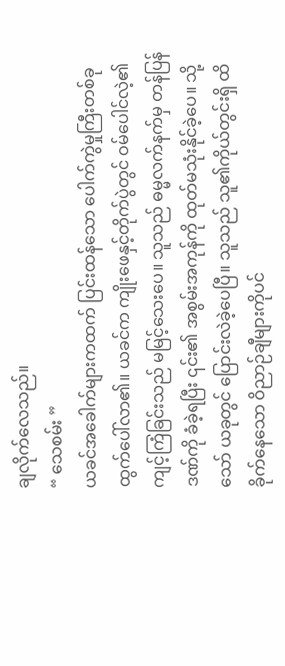ချလိုက်လေသည်။
“ သေစမ်း ”
ယခင်အခေါက်များကထက် ပြင်းထန်သော ပေါက်ကွဲမှုကြီးတစ်ခု ထွက်ပေါ်လာ၏။ ယခင်က ကျိုးဖေနှင့်တိုက်ပွဲတွင် ဝမ်ပေါင်လဲ့၏ ကျင့်ကြံခြင်းသည် မမြင့်သေးပေ။ သူသည် ဓမ္မလက်နက်မှ တန်ပြန်ဒဏ်ကို ခံခဲ့ရပြီး ၎င်း၏ အစွမ်းအကုန်ကို ထုတ်မသုံးနိုင်ခဲ့ပေ။ သို့သော် ယခုတွင် ပြောင်းလဲခဲ့ပေပြီ။ သူသည် သူ၏ကိုယ်တွင်းရှိ ထိခိုက်နေသော ဝိညာဉ်ချီများကိုပင်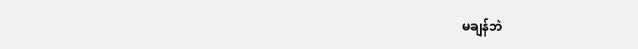မချန်ဘဲ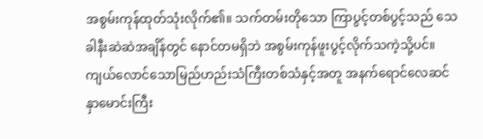အစွမ်းကုန်ထုတ်သုံးလိုက်၏။ သက်တမ်းတိုသော ကြာပွင့်တစ်ပွင့်သည် သေခါနီးဆဲဆဲအချိန်တွင် နောင်တမရှိဘဲ အစွမ်းကုန်ဖူးပွင့်လိုက်သကဲ့သို့ပင်။
ကျယ်လောင်သောမြည်ဟည်းသံကြီးတစ်သံနှင့်အတူ အနက်ရောင်လေဆင်နှာမောင်းကြီး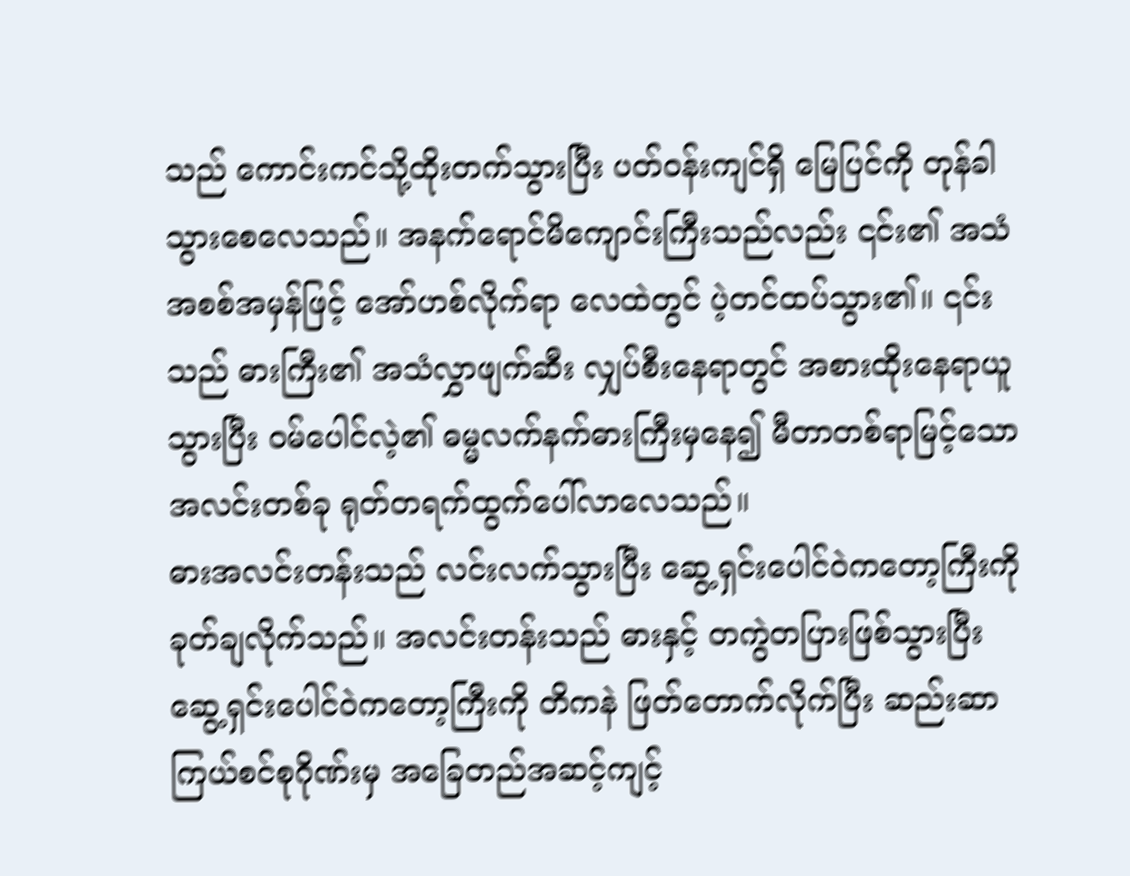သည် ကောင်းကင်သို့ထိုးတက်သွားပြီး ပတ်ဝန်းကျင်ရှိ မြေပြင်ကို တုန်ခါသွားစေလေသည်။ အနက်ရောင်မိကျောင်းကြီးသည်လည်း ၎င်း၏ အသံအစစ်အမှန်ဖြင့် အော်ဟစ်လိုက်ရာ လေထဲတွင် ပဲ့တင်ထပ်သွား၏။ ၎င်းသည် ဓားကြီး၏ အသံလွှာဖျက်ဆီး လျှပ်စီးနေရာတွင် အစားထိုးနေရာယူသွားပြီး ဝမ်ပေါင်လဲ့၏ ဓမ္မလက်နက်ဓားကြီးမှနေ၍ မီတာတစ်ရာမြင့်သော အလင်းတစ်ခု ရုတ်တရက်ထွက်ပေါ်လာလေသည်။
ဓားအလင်းတန်းသည် လင်းလက်သွားပြီး ဆွေ့ရှင်းပေါင်ဝဲကတော့ကြီးကို ခုတ်ချလိုက်သည်။ အလင်းတန်းသည် ဓားနှင့် တကွဲတပြားဖြစ်သွားပြီး ဆွေ့ရှင်းပေါင်ဝဲကတော့ကြီးကို တိကနဲ ဖြတ်တောက်လိုက်ပြီး ဆည်းဆာကြယ်စင်စုဂိုဏ်းမှ အခြေတည်အဆင့်ကျင့်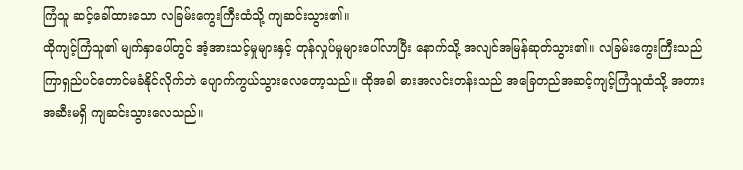ကြံသူ ဆင့်ခေါ်ထားသော လခြမ်းကွေးကြီးထံသို့ ကျဆင်းသွား၏။
ထိုကျင့်ကြံသူ၏ မျက်နှာပေါ်တွင် အံ့အားသင့်မှုများနှင့် တုန်လှုပ်မှုများပေါ်လာပြီး နောက်သို့ အလျင်အမြန်ဆုတ်သွား၏။ လခြမ်းကွေးကြီးသည် ကြာရှည်ပင်တောင်မခံနိုင်လိုက်ဘဲ ပျောက်ကွယ်သွားလေတော့သည်။ ထိုအခါ ဓားအလင်းတန်းသည် အခြေတည်အဆင့်ကျင့်ကြံသူထံသို့ အတားအဆီးမရှိ ကျဆင်းသွားလေသည်။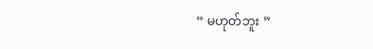“ မဟုတ်ဘူး ”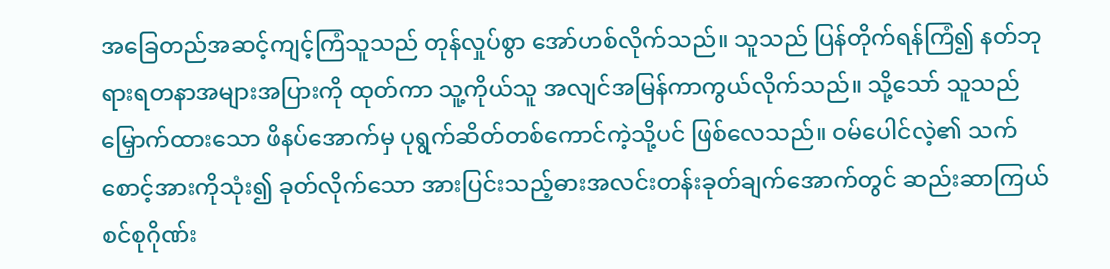အခြေတည်အဆင့်ကျင့်ကြံသူသည် တုန်လှုပ်စွာ အော်ဟစ်လိုက်သည်။ သူသည် ပြန်တိုက်ရန်ကြံ၍ နတ်ဘုရားရတနာအများအပြားကို ထုတ်ကာ သူ့ကိုယ်သူ အလျင်အမြန်ကာကွယ်လိုက်သည်။ သို့သော် သူသည် မြှောက်ထားသော ဖိနပ်အောက်မှ ပုရွက်ဆိတ်တစ်ကောင်ကဲ့သို့ပင် ဖြစ်လေသည်။ ဝမ်ပေါင်လဲ့၏ သက်စောင့်အားကိုသုံး၍ ခုတ်လိုက်သော အားပြင်းသည့်ဓားအလင်းတန်းခုတ်ချက်အောက်တွင် ဆည်းဆာကြယ်စင်စုဂိုဏ်း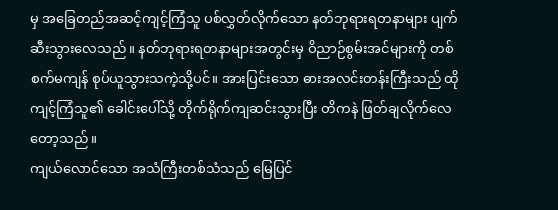မှ အခြေတည်အဆင့်ကျင့်ကြံသူ ပစ်လွှတ်လိုက်သော နတ်ဘုရားရတနာများ ပျက်ဆီးသွားလေသည်။ နတ်ဘုရားရတနာများအတွင်းမှ ဝိညာဉ်စွမ်းအင်များကို တစ်စက်မကျန် စုပ်ယူသွားသကဲ့သို့ပင်။ အားပြင်းသော ဓားအလင်းတန်းကြီးသည် ထိုကျင့်ကြံသူ၏ ခေါင်းပေါ်သို့ တိုက်ရိုက်ကျဆင်းသွားပြီး တိကနဲ ဖြတ်ချလိုက်လေတော့သည်။
ကျယ်လောင်သော အသံကြီးတစ်သံသည် မြေပြင်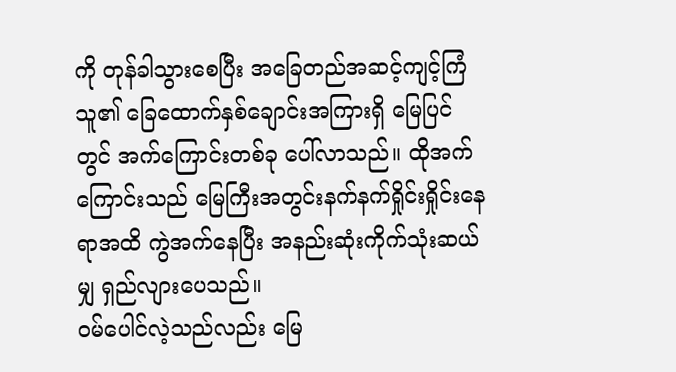ကို တုန်ခါသွားစေပြီး အခြေတည်အဆင့်ကျင့်ကြံသူ၏ ခြေထောက်နှစ်ချောင်းအကြားရှိ မြေပြင်တွင် အက်ကြောင်းတစ်ခု ပေါ်လာသည်။ ထိုအက်ကြောင်းသည် မြေကြီးအတွင်းနက်နက်ရှိုင်းရှိုင်းနေရာအထိ ကွဲအက်နေပြီး အနည်းဆုံးကိုက်သုံးဆယ်မျှ ရှည်လျားပေသည်။
ဝမ်ပေါင်လဲ့သည်လည်း မြေ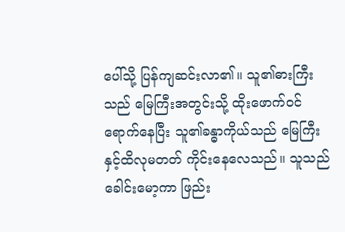ပေါ်သို့ ပြန်ကျဆင်းလာ၏။ သူ၏ဓားကြီးသည် မြေကြီးအတွင်းသို့ ထိုးဖောက်ဝင်ရောက်နေပြီး သူ၏ခန္ဓာကိုယ်သည် မြေကြီးနှင့်ထိလုမတတ် ကိုင်းနေလေသည်။ သူသည် ခေါင်းမော့ကာ ဖြည်း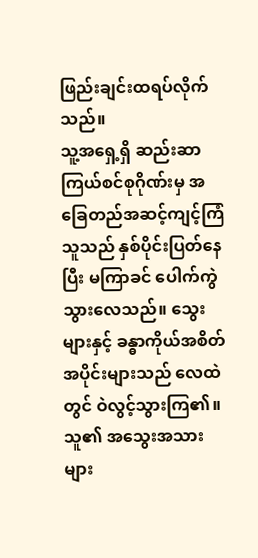ဖြည်းချင်းထရပ်လိုက်သည်။
သူ့အရှေ့ရှိ ဆည်းဆာကြယ်စင်စုဂိုဏ်းမှ အခြေတည်အဆင့်ကျင့်ကြံသူသည် နှစ်ပိုင်းပြတ်နေပြီး မကြာခင် ပေါက်ကွဲသွားလေသည်။ သွေးများနှင့် ခန္ဓာကိုယ်အစိတ်အပိုင်းများသည် လေထဲတွင် ဝဲလွင့်သွားကြ၏။ သူ၏ အသွေးအသားများ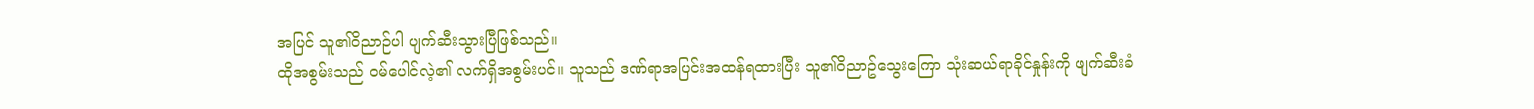အပြင် သူ၏ဝိညာဉ်ပါ ပျက်ဆီးသွားပြီဖြစ်သည်။
ထိုအစွမ်းသည် ဝမ်ပေါင်လဲ့၏ လက်ရှိအစွမ်းပင်။ သူသည် ဒဏ်ရာအပြင်းအထန်ရထားပြီး သူ၏ဝိညာဥ်သွေးကြော သုံးဆယ်ရာခိုင်နှုန်းကို ဖျက်ဆီးခံ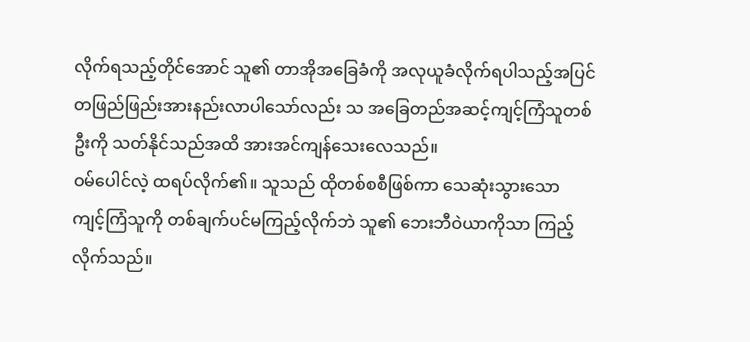လိုက်ရသည့်တိုင်အောင် သူ၏ တာအိုအခြေခံကို အလုယူခံလိုက်ရပါသည့်အပြင် တဖြည်ဖြည်းအားနည်းလာပါသော်လည်း သ အခြေတည်အဆင့်ကျင့်ကြံသူတစ်ဦးကို သတ်နိုင်သည်အထိ အားအင်ကျန်သေးလေသည်။
ဝမ်ပေါင်လဲ့ ထရပ်လိုက်၏။ သူသည် ထိုတစ်စစီဖြစ်ကာ သေဆုံးသွားသော ကျင့်ကြံသူကို တစ်ချက်ပင်မကြည့်လိုက်ဘဲ သူ၏ ဘေးဘီဝဲယာကိုသာ ကြည့်လိုက်သည်။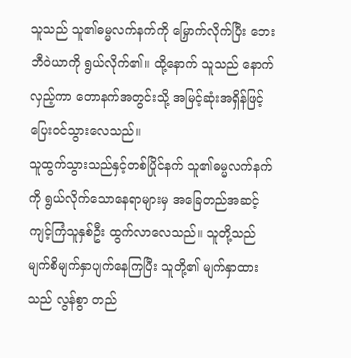သူသည် သူ၏ဓမ္မလက်နက်ကို မြှောက်လိုက်ပြီး ဘေးဘီဝဲယာကို ရွယ်လိုက်၏။ ထို့နောက် သူသည် နောက်လှည့်ကာ တောနက်အတွင်းသို့ အမြင့်ဆုံးအရှိန်ဖြင့် ပြေးဝင်သွားလေသည်။
သူထွက်သွားသည်နှင့်တစ်ပြိုင်နက် သူ၏ဓမ္မလက်နက်ကို ရွယ်လိုက်သောနေရာများမှ အခြေတည်အဆင့်ကျင့်ကြံသူနှစ်ဦး ထွက်လာလေသည်။ သူတို့သည် မျက်စိမျက်နှာပျက်နေကြပြီး သူတို့၏ မျက်နှာထားသည် လွန်စွာ တည်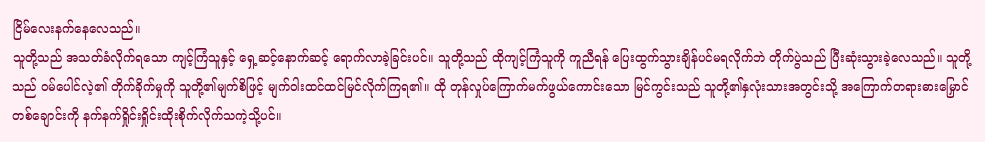ငြိမ်လေးနက်နေလေသည်။
သူတို့သည် အသတ်ခံလိုက်ရသော ကျင့်ကြံသူနှင့် ရှေ့ဆင့်နောက်ဆင့် ရောက်လာခဲ့ခြင်းပင်။ သူတို့သည် ထိုကျင့်ကြံသူကို ကူညီရန် ပြေးထွက်သွားချိန်ပင်မရလိုက်ဘဲ တိုက်ပွဲသည် ပြီးဆုံးသွားခဲ့လေသည်။ သူတို့သည် ဝမ်ပေါင်လဲ့၏ တိုက်ခိုက်မှုကို သူတို့၏မျက်စိဖြင့် မျက်ဝါးထင်ထင်မြင်လိုက်ကြရ၏။ ထို တုန်လှုပ်ကြောက်မက်ဖွယ်ကောင်းသော မြင်ကွင်းသည် သူတို့၏နှလုံးသားအတွင်းသို့ အကြောက်တရားဓားမြှောင်တစ်ချောင်းကို နက်နက်ရှိုင်းရှိုင်းထိုးစိုက်လိုက်သကဲ့သို့ပင်။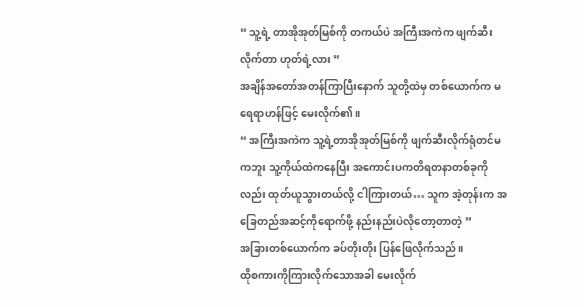“ သူ့ရဲ့ တာအိုအုတ်မြစ်ကို တကယ်ပဲ အကြီးအကဲက ဖျက်ဆီးလိုက်တာ ဟုတ်ရဲ့လား ”
အချိန်အတော်အတန်ကြာပြီးနောက် သူတို့ထဲမှ တစ်ယောက်က မရေရာဟန်ဖြင့် မေးလိုက်၏။
“ အကြီးအကဲက သူ့ရဲ့တာအိုအုတ်မြစ်ကို ဖျက်ဆီးလိုက်ရုံတင်မကဘူး သူ့ကိုယ်ထဲကနေပြီး အကောင်းပကတိရတနာတစ်ခုကိုလည်း ထုတ်ယူသွားတယ်လို့ ငါကြားတယ်… သူက အဲ့တုန်းက အခြေတည်အဆင့်ကိုရောက်ဖို့ နည်းနည်းပဲလိုတော့တာတဲ့ ”
အခြားတစ်ယောက်က ခပ်တိုးတိုး ပြန်ဖြေလိုက်သည်။
ထိုစကားကိုကြားလိုက်သောအခါ မေးလိုက်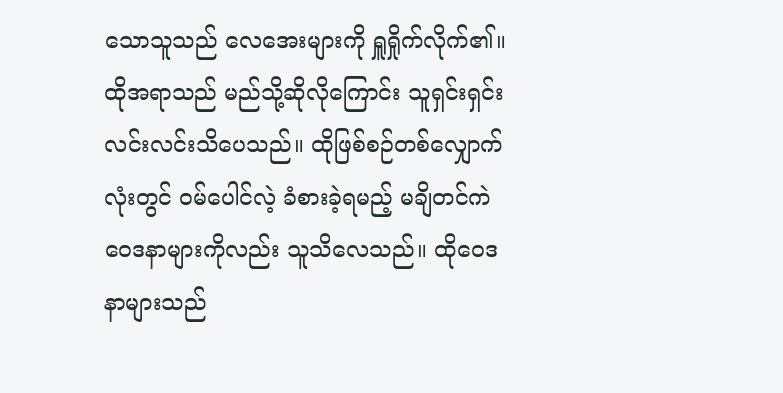သောသူသည် လေအေးများကို ရှူရှိုက်လိုက်၏။ ထိုအရာသည် မည်သို့ဆိုလိုကြောင်း သူရှင်းရှင်းလင်းလင်းသိပေသည်။ ထိုဖြစ်စဉ်တစ်လျှောက်လုံးတွင် ဝမ်ပေါင်လဲ့ ခံစားခဲ့ရမည့် မချိတင်ကဲဝေဒနာများကိုလည်း သူသိလေသည်။ ထိုဝေဒနာများသည်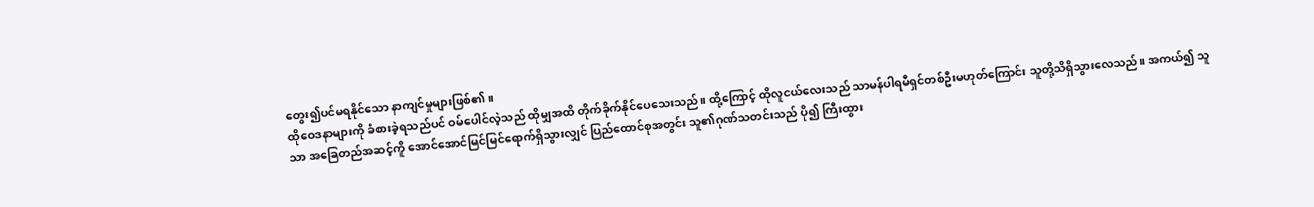တွေး၍ပင်မရနိုင်သော နာကျင်မှုများဖြစ်၏။
ထိုဝေဒနာများကို ခံစားခဲ့ရသည်ပင် ဝမ်ပေါင်လဲ့သည် ထိုမျှအထိ တိုက်ခိုက်နိုင်ပေသေးသည်။ ထို့ကြောင့် ထိုလူငယ်လေးသည် သာမန်ပါရမီရှင်တစ်ဦးမဟုတ်ကြောင်း သူတို့သိရှိသွားလေသည်။ အကယ်၍ သူသာ အခြေတည်အဆင့်ကိူ အောင်အောင်မြင်မြင်ရောက်ရှိသွားလျှင် ပြည်ထောင်စုအတွင်း သူ၏ဂုဏ်သတင်းသည် ပို၍ ကြီးထွား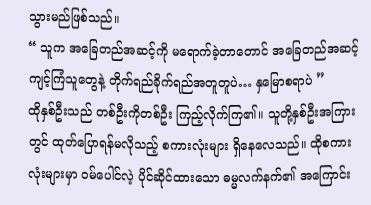သွားမည်ဖြစ်သည်။
“ သူက အခြေတည်အဆင့်ကို မရောက်ခဲ့တာတောင် အခြေတည်အဆင့်ကျင့်ကြံသူတွေနဲ့ တိုက်ရည်ခိုက်ရည်အတူတူပဲ… နှမြောစရာပဲ ”
ထိုနှစ်ဦးသည် တစ်ဦးကိုတစ်ဦး ကြည့်လိုက်ကြ၏။ သူတို့နှစ်ဦးအကြားတွင် ထုတ်ပြောရန်မလိုသည့် စကားလုံးများ ရှိနေလေသည်။ ထိုစကားလုံးများမှာ ဝမ်ပေါင်လဲ့ ပိုင်ဆိုင်ထားသော ဓမ္မလက်နက်၏ အကြောင်း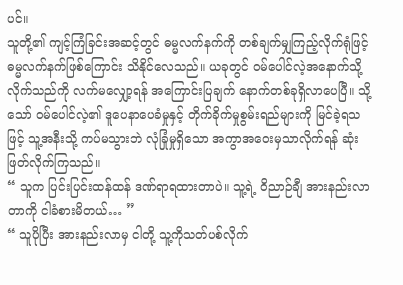ပင်။
သူတို့၏ ကျင့်ကြံခြင်းအဆင့်တွင် ဓမ္မလက်နက်ကို တစ်ချက်မျှကြည့်လိုက်ရုံဖြင့် ဓမ္မလက်နက်ဖြစ်ကြောင်း သိနိုင်လေသည်။ ယခုတွင် ဝမ်ပေါင်လဲ့အနောက်သို့လိုက်သည်ကို လက်မလျှော့ရန် အကြောင်းပြချက် နောက်တစ်ခုရှိလာပေပြီ။ သို့သော် ဝမ်ပေါင်လဲ့၏ ဒူပေနာပေခံမှုနှင့် တိုက်ခိုက်မှုစွမ်းရည်များကို မြင်ခဲ့ရသဖြင့် သူ့အနီးသို့ ကပ်မသွားဘဲ လုံခြုံမှုရှိသော အကွာအဝေးမှသာလိုက်ရန် ဆုံးဖြတ်လိုက်ကြသည်။
“ သူက ပြင်းပြင်းထန်ထန် ဒဏ်ရာရထားတာပဲ။ သူ့ရဲ့ ဝိညာဉ်ချီ အားနည်းလာတာကို ငါခံစားမိတယ်… ”
“ သူပိုပြီး အားနည်းလာမှ ငါတို့ သူ့ကိုသတ်ပစ်လိုက်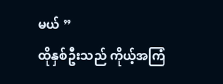မယ် ”
ထိုနှစ်ဦးသည် ကိုယ့်အကြံ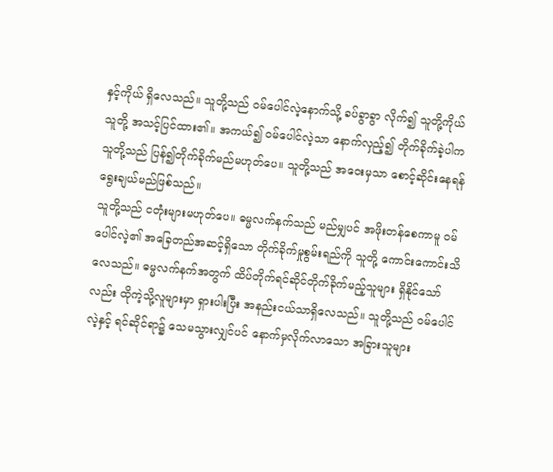နှင့်ကိုယ် ရှိလေသည်။ သူတို့သည် ဝမ်ပေါင်လဲ့နောက်သို့ ခပ်ခွာခွာ လိုက်၍ သူတို့ကိုယ်သူတို့ အသင့်ပြင်ထား၏။ အကယ်၍ ဝမ်ပေါင်လဲ့သာ နောက်လှည့်၍ တိုက်ခိုက်ခဲ့ပါက သူတို့သည် ပြန်၍တိုက်ခိုက်မည်မဟုတ်ပေ။ သူတို့သည် အဝေးမှသာ စောင့်ဆိုင်းနေရန် ရွေးချယ်မည်ဖြစ်သည်။
သူတို့သည် ငတုံးများမဟုတ်ပေ။ ဓမ္မလက်နက်သည် မည်မျှပင် အဖိုးတန်စေကာမူ ဝမ်ပေါင်လဲ့၏ အခြေတည်အဆင့်ရှိသော တိုက်ခိုက်မှုစွမ်းရည်ကို သူတို့ ကောင်းကောင်းသိလေသည်။ ဓမ္မလက်နက်အတွက် ထိပ်တိုက်ရင်ဆိုင်တိုက်ခိုက်မည့်သူများ ရှိနိုင်သော်လည်း ထိုကဲ့သို့လူများမှာ ရှားပါးပြီး အနည်းငယ်သာရှိလေသည်။ သူတို့သည် ဝမ်ပေါင်လဲ့နှင့် ရင်ဆိုင်ရာ၌ သေမသွားလျှင်ပင် နောက်မှလိုက်လာသော အခြားသူများ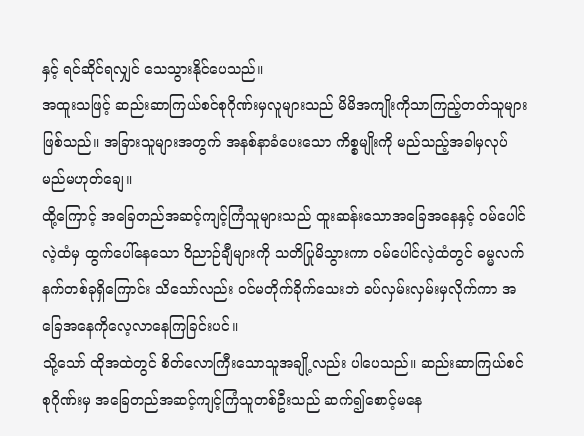နှင့် ရင်ဆိုင်ရလျှင် သေသွားနိုင်ပေသည်။
အထူးသဖြင့် ဆည်းဆာကြယ်စင်စုဂိုဏ်းမှလူများသည် မိမိအကျိုးကိုသာကြည့်တတ်သူများဖြစ်သည်။ အခြားသူများအတွက် အနစ်နာခံပေးသော ကိစ္စမျိုးကို မည်သည့်အခါမှလုပ်မည်မဟုတ်ချေ။
ထို့ကြောင့် အခြေတည်အဆင့်ကျင့်ကြံသူများသည် ထူးဆန်းသောအခြေအနေနှင့် ဝမ်ပေါင်လဲ့ထံမှ ထွက်ပေါ်နေသော ဝိညာဉ်ချီများကို သတိပြုမိသွားကာ ဝမ်ပေါင်လဲ့ထံတွင် ဓမ္မလက်နက်တစ်ခုရှိကြောင်း သိသော်လည်း ဝင်မတိုက်ခိုက်သေးဘဲ ခပ်လှမ်းလှမ်းမှလိုက်ကာ အခြေအနေကိုလေ့လာနေကြခြင်းပင်။
သို့သော် ထိုအထဲတွင် စိတ်လောကြီးသောသူအချို့လည်း ပါပေသည်။ ဆည်းဆာကြယ်စင်စုဂိုဏ်းမှ အခြေတည်အဆင့်ကျင့်ကြံသူတစ်ဦးသည် ဆက်၍စောင့်မနေ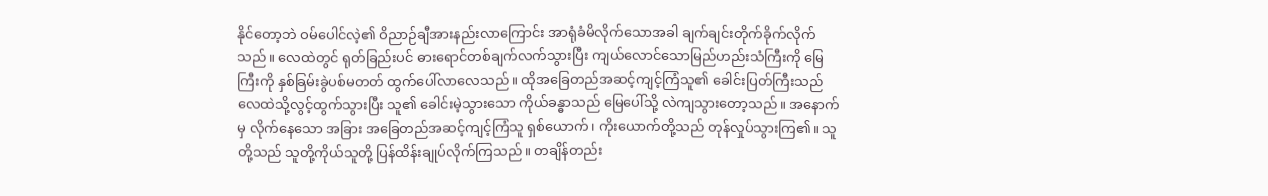နိုင်တော့ဘဲ ဝမ်ပေါင်လဲ့၏ ဝိညာဉ်ချီအားနည်းလာကြောင်း အာရုံခံမိလိုက်သောအခါ ချက်ချင်းတိုက်ခိုက်လိုက်သည်။ လေထဲတွင် ရုတ်ခြည်းပင် ဓားရောင်တစ်ချက်လက်သွားပြီး ကျယ်လောင်သောမြည်ဟည်းသံကြီးကို မြေကြီးကို နှစ်ခြမ်းခွဲပစ်မတတ် ထွက်ပေါ်လာလေသည်။ ထိုအခြေတည်အဆင့်ကျင့်ကြံသူ၏ ခေါင်းပြတ်ကြီးသည် လေထဲသို့လွင့်ထွက်သွားပြီး သူ၏ ခေါင်းမဲ့သွားသော ကိုယ်ခန္ဓာသည် မြေပေါ်သို့ လဲကျသွားတော့သည်။ အနောက်မှ လိုက်နေသော အခြား အခြေတည်အဆင့်ကျင့်ကြံသူ ရှစ်ယောက်၊ ကိုးယောက်တို့သည် တုန်လှုပ်သွားကြ၏။ သူတို့သည် သူတို့ကိုယ်သူတို့ ပြန်ထိန်းချုပ်လိုက်ကြသည်။ တချိန်တည်း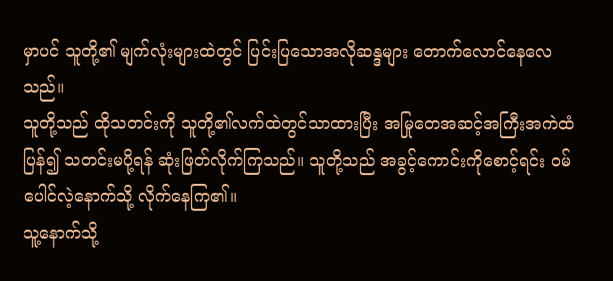မှာပင် သူတို့၏ မျက်လုံးများထဲတွင် ပြင်းပြသောအလိုဆန္ဒများ တောက်လောင်နေလေသည်။
သူတို့သည် ထိုသတင်းကို သူတို့၏လက်ထဲတွင်သာထားပြီး အမြုတေအဆင့်အကြီးအကဲထံ ပြန်၍ သတင်းမပို့ရန် ဆုံးဖြတ်လိုက်ကြသည်။ သူတို့သည် အခွင့်ကောင်းကိုစောင့်ရင်း ဝမ်ပေါင်လဲ့နောက်သို့ လိုက်နေကြ၏။
သူ့နောက်သို့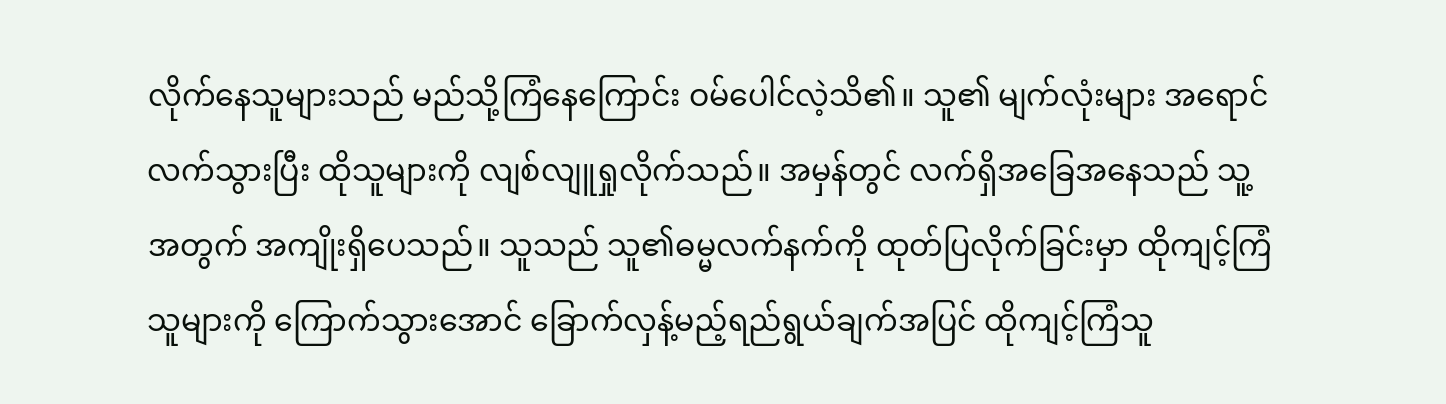လိုက်နေသူများသည် မည်သို့ကြံနေကြောင်း ဝမ်ပေါင်လဲ့သိ၏။ သူ၏ မျက်လုံးများ အရောင်လက်သွားပြီး ထိုသူများကို လျစ်လျူရှုလိုက်သည်။ အမှန်တွင် လက်ရှိအခြေအနေသည် သူ့အတွက် အကျိုးရှိပေသည်။ သူသည် သူ၏ဓမ္မလက်နက်ကို ထုတ်ပြလိုက်ခြင်းမှာ ထိုကျင့်ကြံသူများကို ကြောက်သွားအောင် ခြောက်လှန့်မည့်ရည်ရွယ်ချက်အပြင် ထိုကျင့်ကြံသူ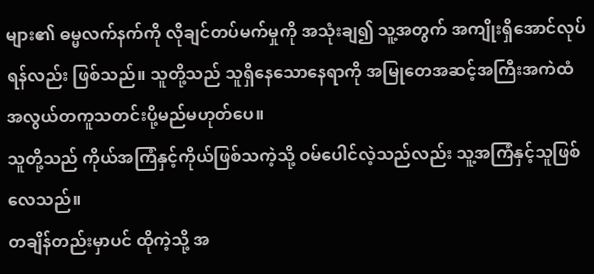များ၏ ဓမ္မလက်နက်ကို လိုချင်တပ်မက်မှုကို အသုံးချ၍ သူ့အတွက် အကျိုးရှိအောင်လုပ်ရန်လည်း ဖြစ်သည်။ သူတို့သည် သူရှိနေသောနေရာကို အမြုတေအဆင့်အကြီးအကဲထံ အလွယ်တကူသတင်းပို့မည်မဟုတ်ပေ။
သူတို့သည် ကိုယ်အကြံနှင့်ကိုယ်ဖြစ်သကဲ့သို့ ဝမ်ပေါင်လဲ့သည်လည်း သူ့အကြံနှင့်သူဖြစ်လေသည်။
တချိန်တည်းမှာပင် ထိုကဲ့သို့ အ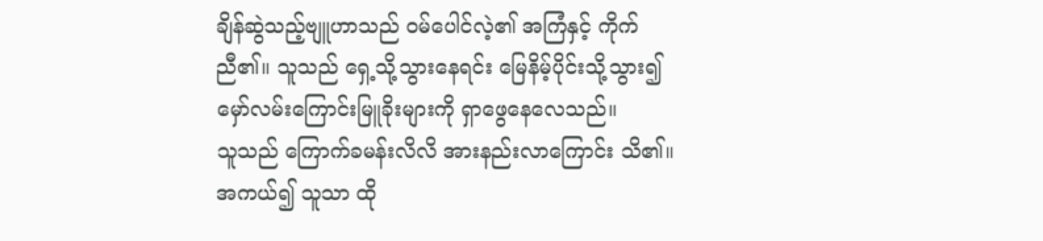ချိန်ဆွဲသည့်ဗျူဟာသည် ဝမ်ပေါင်လဲ့၏ အကြံနှင့် ကိုက်ညီ၏။ သူသည် ရှေ့သို့သွားနေရင်း မြေနိမ့်ပိုင်းသို့သွား၍ မှော်လမ်းကြောင်းမြူခိုးများကို ရှာဖွေနေလေသည်။
သူသည် ကြောက်ခမန်းလိလိ အားနည်းလာကြောင်း သိ၏။ အကယ်၍ သူသာ ထို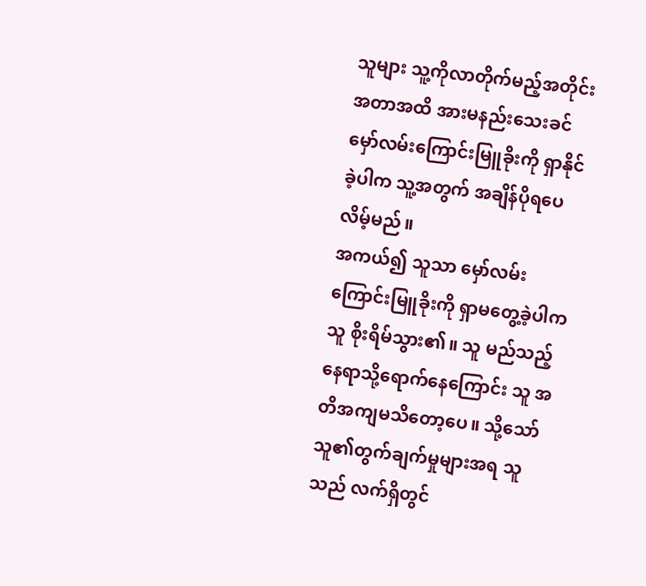သူများ သူ့ကိုလာတိုက်မည့်အတိုင်းအတာအထိ အားမနည်းသေးခင် မှော်လမ်းကြောင်းမြူခိုးကို ရှာနိုင်ခဲ့ပါက သူ့အတွက် အချိန်ပိုရပေလိမ့်မည်။
အကယ်၍ သူသာ မှော်လမ်းကြောင်းမြူခိုးကို ရှာမတွေ့ခဲ့ပါက သူ စိုးရိမ်သွား၏။ သူ မည်သည့်နေရာသို့ရောက်နေကြောင်း သူ အတိအကျမသိတော့ပေ။ သို့သော် သူ၏တွက်ချက်မှုများအရ သူသည် လက်ရှိတွင်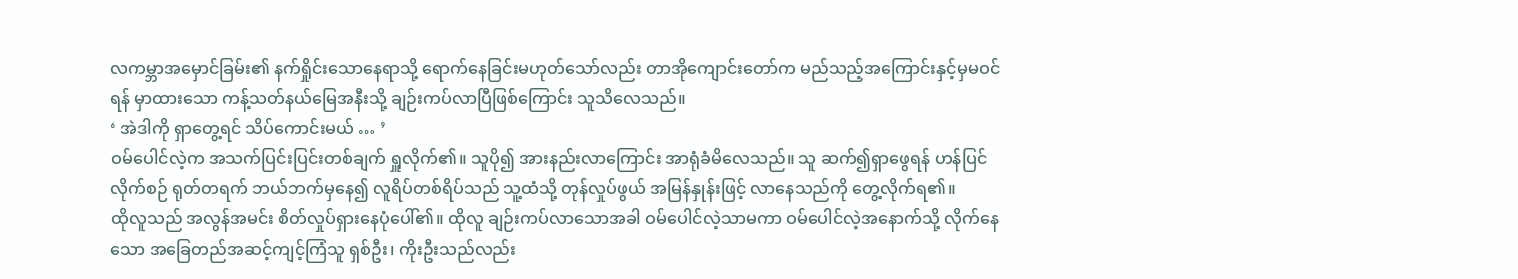လကမ္ဘာအမှောင်ခြမ်း၏ နက်ရှိုင်းသောနေရာသို့ ရောက်နေခြင်းမဟုတ်သော်လည်း တာအိုကျောင်းတော်က မည်သည့်အကြောင်းနှင့်မှမဝင်ရန် မှာထားသော ကန့်သတ်နယ်မြေအနီးသို့ ချဉ်းကပ်လာပြီဖြစ်ကြောင်း သူသိလေသည်။
‘ အဲဒါကို ရှာတွေ့ရင် သိပ်ကောင်းမယ် … ’
ဝမ်ပေါင်လဲ့က အသက်ပြင်းပြင်းတစ်ချက် ရှူလိုက်၏။ သူပို၍ အားနည်းလာကြောင်း အာရုံခံမိလေသည်။ သူ ဆက်၍ရှာဖွေရန် ဟန်ပြင်လိုက်စဉ် ရုတ်တရက် ဘယ်ဘက်မှနေ၍ လူရိပ်တစ်ရိပ်သည် သူ့ထံသို့ တုန်လှုပ်ဖွယ် အမြန်နှုန်းဖြင့် လာနေသည်ကို တွေ့လိုက်ရ၏။
ထိုလူသည် အလွန်အမင်း စိတ်လှုပ်ရှားနေပုံပေါ်၏။ ထိုလူ ချဉ်းကပ်လာသောအခါ ဝမ်ပေါင်လဲ့သာမကာ ဝမ်ပေါင်လဲ့အနောက်သို့ လိုက်နေသော အခြေတည်အဆင့်ကျင့်ကြံသူ ရှစ်ဦး၊ ကိုးဦးသည်လည်း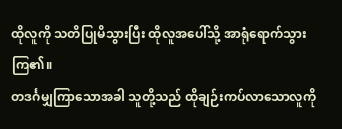ထိုလူကို သတိပြုမိသွားပြီး ထိုလူအပေါ်သို့ အာရုံရောက်သွားကြ၏။
တဒင်္ဂမျှကြာသောအခါ သူတို့သည် ထိုချဉ်းကပ်လာသောလူကို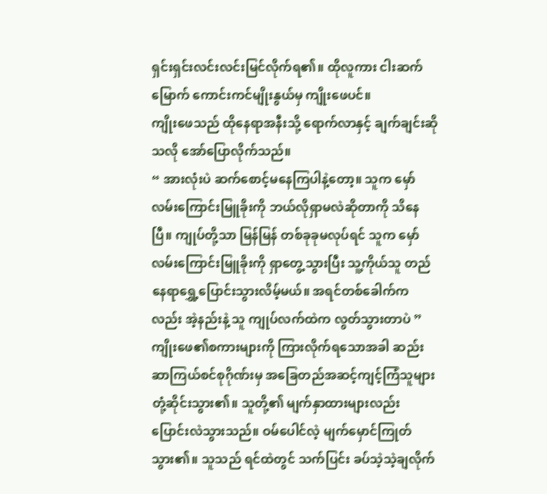ရှင်းရှင်းလင်းလင်းမြင်လိုက်ရ၏။ ထိုလူကား ငါးဆက်မြောက် ကောင်းကင်မျိုးနွယ်မှ ကျိုးဖေပင်။
ကျိုးဖေသည် ထိုနေရာအနီးသို့ ရောက်လာနှင့် ချက်ချင်းဆိုသလို အော်ပြောလိုက်သည်။
“ အားလုံးပဲ ဆက်စောင့်မနေကြပါနဲ့တော့။ သူက မှော်လမ်းကြောင်းမြူခိုးကို ဘယ်လိုရှာမလဲဆိုတာကို သိနေပြီ။ ကျုပ်တို့သာ မြန်မြန် တစ်ခုခုမလုပ်ရင် သူက မှော်လမ်းကြောင်းမြူခိုးကို ရှာတွေ့သွားပြီး သူ့ကိုယ်သူ တည်နေရာရွှေ့ပြောင်းသွားလိမ့်မယ်။ အရင်တစ်ခေါက်ကလည်း အဲ့နည်းနဲ့ သူ ကျုပ်လက်ထဲက လွတ်သွားတာပဲ ”
ကျိုးဖေ၏စကားများကို ကြားလိုက်ရသောအခါ ဆည်းဆာကြယ်စင်စုဂိုဏ်းမှ အခြေတည်အဆင့်ကျင့်ကြံသူများ တုံ့ဆိုင်းသွား၏။ သူတို့၏ မျက်နှာထားများလည်း ပြောင်းလဲသွားသည်။ ဝမ်ပေါင်လဲ့ မျက်မှောင်ကြုတ်သွား၏။ သူသည် ရင်ထဲတွင် သက်ပြင်း ခပ်သဲ့သဲ့ချလိုက်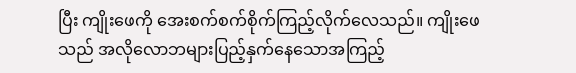ပြီး ကျိုးဖေကို အေးစက်စက်စိုက်ကြည့်လိုက်လေသည်။ ကျိုးဖေသည် အလိုလောဘများပြည့်နှက်နေသောအကြည့်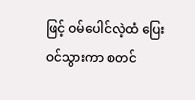ဖြင့် ဝမ်ပေါင်လဲ့ထံ ပြေးဝင်သွားကာ စတင်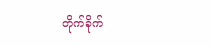တိုက်ခိုက်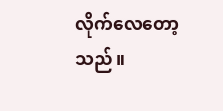လိုက်လေတော့သည်။